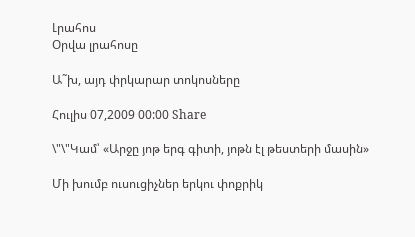Լրահոս
Օրվա լրահոսը

Ա˜խ, այդ փրկարար տոկոսները

Հուլիս 07,2009 00:00 Share

\"\"Կամ՝ «Արջը յոթ երգ գիտի, յոթն էլ թեստերի մասին»

Մի խումբ ուսուցիչներ երկու փոքրիկ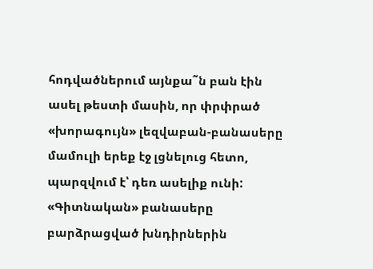հոդվածներում այնքա˜ն բան էին ասել թեստի մասին, որ փրփրած «խորագույն» լեզվաբան-բանասերը մամուլի երեք էջ լցնելուց հետո, պարզվում է՝ դեռ ասելիք ունի: «Գիտնական» բանասերը բարձրացված խնդիրներին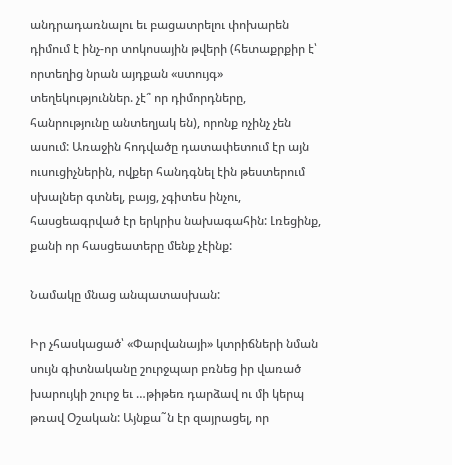անդրադառնալու եւ բացատրելու փոխարեն դիմում է ինչ-որ տոկոսային թվերի (հետաքրքիր է՝ որտեղից նրան այդքան «ստույգ» տեղեկություններ. չէ՞ որ դիմորդները, հանրությունը անտեղյակ են), որոնք ոչինչ չեն ասում: Առաջին հոդվածը դատափետում էր այն ուսուցիչներին, ովքեր հանդգնել էին թեստերում սխալներ գտնել, բայց, չգիտես ինչու, հասցեագրված էր երկրիս նախագահին: Լռեցինք, քանի որ հասցեատերը մենք չէինք:

Նամակը մնաց անպատասխան:

Իր չհասկացած՝ «Փարվանայի» կտրիճների նման սույն գիտնականը շուրջպար բռնեց իր վառած խարույկի շուրջ եւ …թիթեռ դարձավ ու մի կերպ թռավ Օշական: Այնքա˜ն էր զայրացել, որ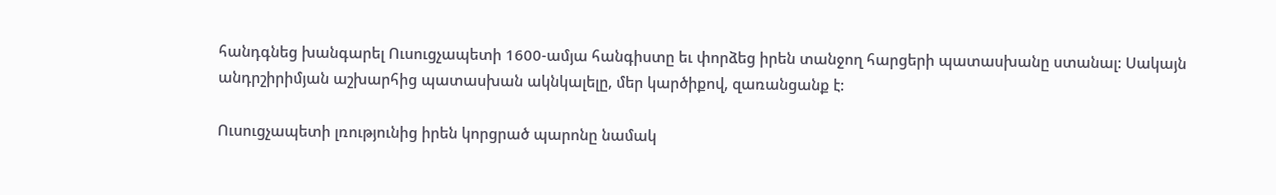հանդգնեց խանգարել Ուսուցչապետի 1600-ամյա հանգիստը եւ փորձեց իրեն տանջող հարցերի պատասխանը ստանալ: Սակայն անդրշիրիմյան աշխարհից պատասխան ակնկալելը, մեր կարծիքով, զառանցանք է:

Ուսուցչապետի լռությունից իրեն կորցրած պարոնը նամակ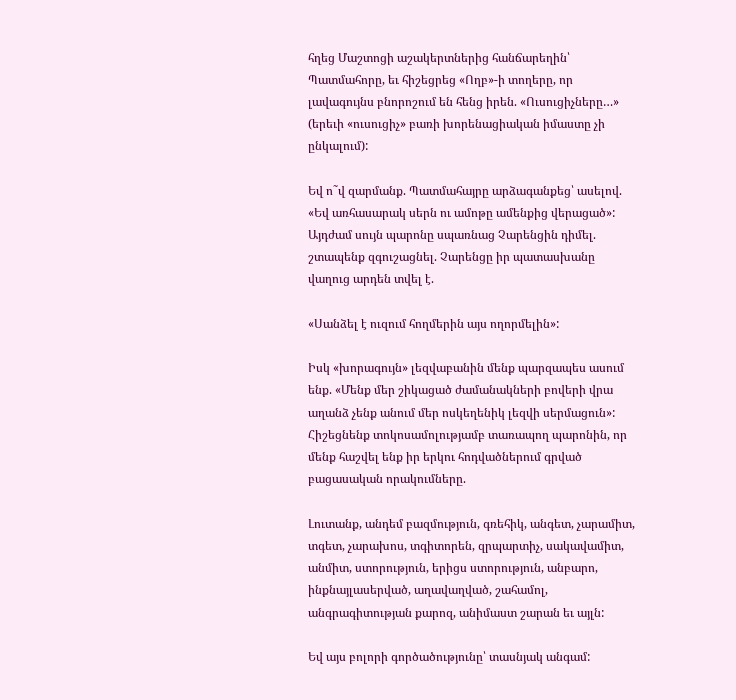հղեց Մաշտոցի աշակերտներից հանճարեղին՝ Պատմահորը, եւ հիշեցրեց «Ողբ»-ի տողերը, որ լավագույնս բնորոշում են հենց իրեն. «Ուսուցիչները…» (երեւի «ուսուցիչ» բառի խորենացիական իմաստը չի ընկալում):

Եվ ո˜վ զարմանք. Պատմահայրը արձագանքեց՝ ասելով. «Եվ առհասարակ սերն ու ամոթը ամենքից վերացած»: Այդժամ սույն պարոնը սպառնաց Չարենցին դիմել. շտապենք զգուշացնել. Չարենցը իր պատասխանը վաղուց արդեն տվել է.

«Սանձել է ուզում հողմերին այս ողորմելին»:

Իսկ «խորագույն» լեզվաբանին մենք պարզապես ասում ենք. «Մենք մեր շիկացած ժամանակների բովերի վրա աղանձ չենք անում մեր ոսկեղենիկ լեզվի սերմացուն»: Հիշեցնենք տոկոսամոլությամբ տառապող պարոնին, որ մենք հաշվել ենք իր երկու հոդվածներում գրված բացասական որակումները.

Լուտանք, անդեմ բազմություն, գռեհիկ, անգետ, չարամիտ, տգետ, չարախոս, տգիտորեն, զրպարտիչ, սակավամիտ, անմիտ, ստորություն, երիցս ստորություն, անբարո, ինքնայլասերված, աղավաղված, շահամոլ, անգրագիտության քարոզ, անիմաստ շարան եւ այլն:

Եվ այս բոլորի գործածությունը՝ տասնյակ անգամ: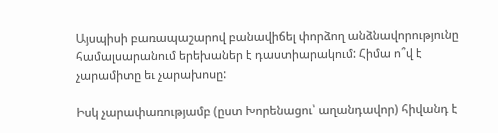Այսպիսի բառապաշարով բանավիճել փորձող անձնավորությունը համալսարանում երեխաներ է դաստիարակում: Հիմա ո՞վ է չարամիտը եւ չարախոսը:

Իսկ չարափառությամբ (ըստ Խորենացու՝ աղանդավոր) հիվանդ է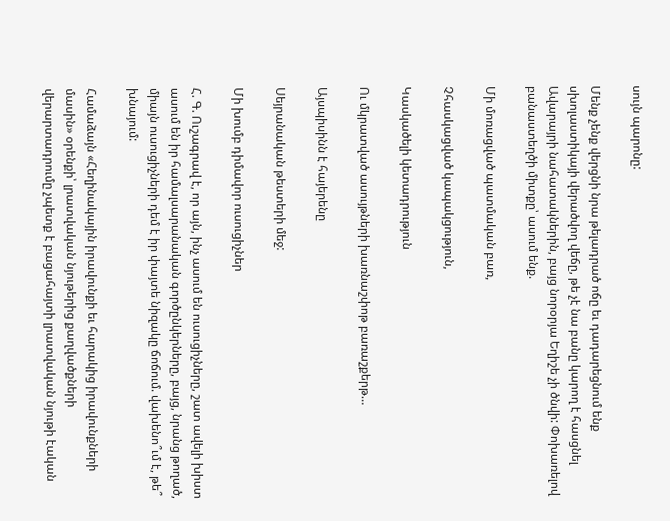սույն պարոնը:

Մենք չենք վերցնի նրա թելադրած ոճը եւ դադարեցնում ենք սխոլաստիկայի վերածվող վեճը, թե չէ նա բանը կարող է հասցնել Ավարայրի նահատակներին, բայց նորօրյա Եղիշե չի ծնվի: Փոխառելով բանաստեղծի միտքը՝ ասում ենք.

Մի մոռացված պատմական բառ,

Չհասկացված կապակցություն,

Կասկածելի կետադրություն

Ու մկրատված ասույթների խառնաշփոթ բառաշքերթ…

Այսպիսինն է հայերենը

Սեյրանական թեստերի մեջ:

Մի խումբ դիմավոր ուսուցիչներ

Հ. Գ. Ուշագրավ է, որ այն, ինչ ասում են ուսուցիչները, շատ ավելի խիստ ասում են իր համալսարանական գործընկերները, բայց, նրանց թողած, միայն ուսուցիչների դեմ է իր փայտե նիզակը ճոճում. վախենո՞ւմ է, թե՞ խնայում:

Համաձայն «Հեղինակային իրավունքի եւ հարակից իրավունքների մասին» օրենքի՝ լրատվական նյութերից քաղվածքների վերարտադրումը չպետք է բացահայտի լրատվական նյութի էական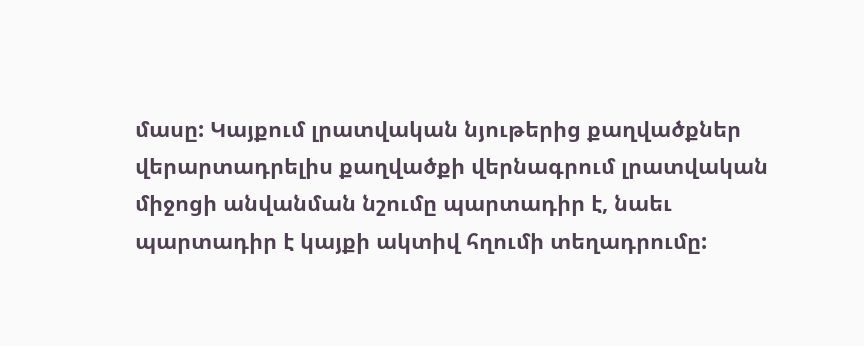մասը: Կայքում լրատվական նյութերից քաղվածքներ վերարտադրելիս քաղվածքի վերնագրում լրատվական միջոցի անվանման նշումը պարտադիր է, նաեւ պարտադիր է կայքի ակտիվ հղումի տեղադրումը: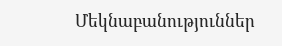Մեկնաբանություններ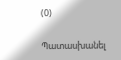(0)

Պատասխանել